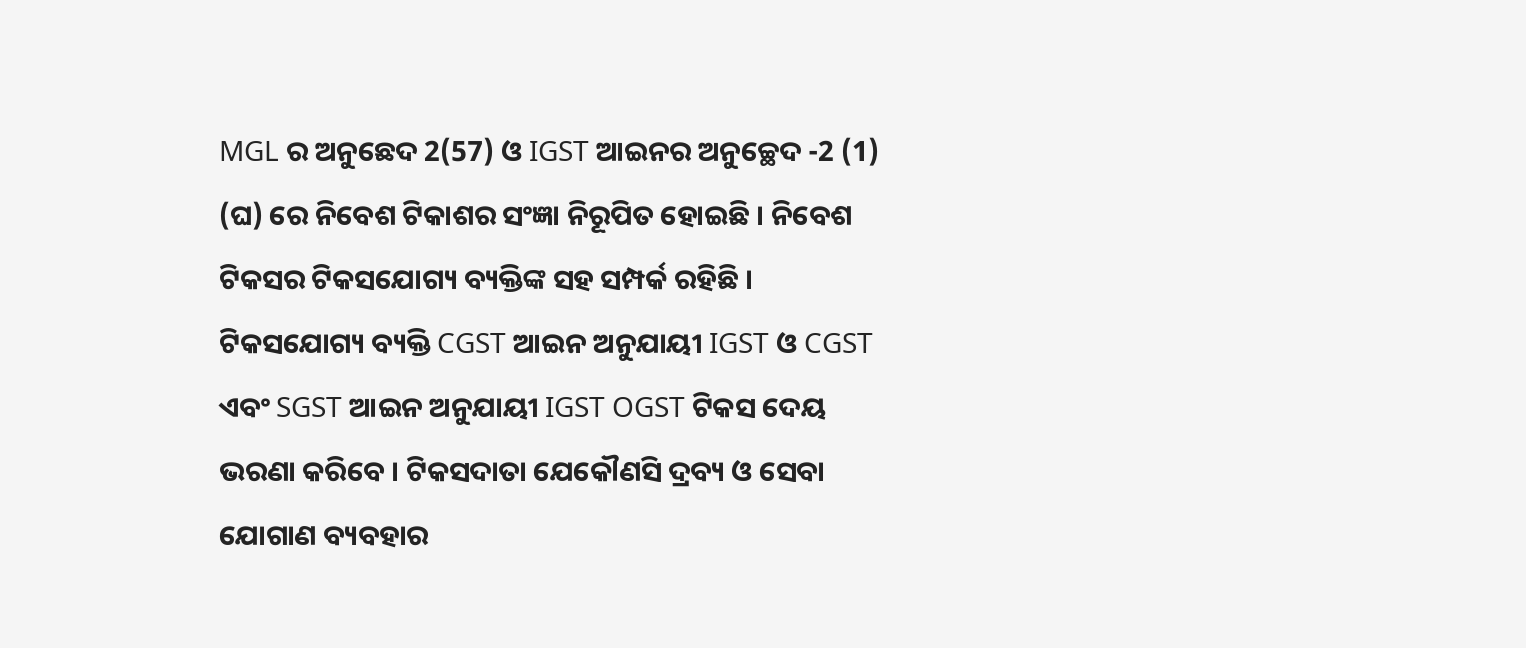MGL ର ଅନୁଛେଦ 2(57) ଓ IGST ଆଇନର ଅନୁଚ୍ଛେଦ -2 (1) (ଘ) ରେ ନିବେଶ ଟିକାଶର ସଂଜ୍ଞା ନିରୂପିତ ହୋଇଛି । ନିବେଶ ଟିକସର ଟିକସଯୋଗ୍ୟ ବ୍ୟକ୍ତିଙ୍କ ସହ ସମ୍ପର୍କ ରହିଛି । ଟିକସଯୋଗ୍ୟ ବ୍ୟକ୍ତି CGST ଆଇନ ଅନୁଯାୟୀ IGST ଓ CGST ଏବଂ SGST ଆଇନ ଅନୁଯାୟୀ IGST OGST ଟିକସ ଦେୟ ଭରଣା କରିବେ । ଟିକସଦାତା ଯେକୌଣସି ଦ୍ରବ୍ୟ ଓ ସେବା ଯୋଗାଣ ବ୍ୟବହାର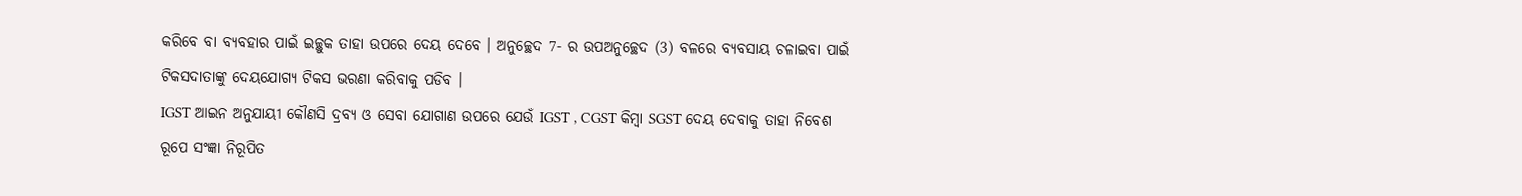କରିବେ ବା ବ୍ୟବହାର ପାଇଁ ଇଚ୍ଛୁକ ତାହା ଉପରେ ଦେୟ ଦେବେ । ଅନୁଚ୍ଛେଦ 7- ର ଉପଅନୁଚ୍ଛେଦ (3) ବଳରେ ବ୍ୟବସାୟ ଚଳାଇବା ପାଇଁ ଟିକସଦାତାଙ୍କୁ ଦେୟଯୋଗ୍ୟ ଟିକସ ଭରଣା କରିବାକୁ ପଡିବ ।
IGST ଆଇନ ଅନୁଯାୟୀ କୌଣସି ଦ୍ରବ୍ୟ ଓ ସେବା ଯୋଗାଣ ଉପରେ ଯେଉଁ IGST , CGST କିମ୍ବା SGST ଦେୟ ଦେବାକୁ ତାହା ନିବେଶ ରୂପେ ସଂଜ୍ଞା ନିରୂପିତ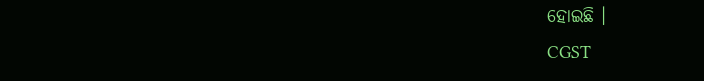ହୋଇଛି ।
CGST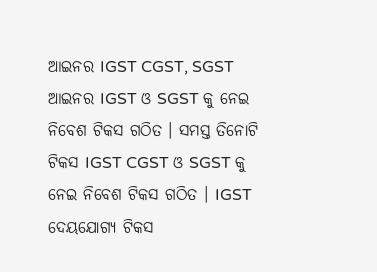ଆଇନର IGST CGST, SGST ଆଇନର IGST ଓ SGST କୁ ନେଇ ନିବେଶ ଟିକସ ଗଠିତ । ସମସ୍ତ ତିନୋଟି ଟିକସ IGST CGST ଓ SGST କୁ ନେଇ ନିବେଶ ଟିକସ ଗଠିତ । IGST ଦେୟଯୋଗ୍ୟ ଟିକସ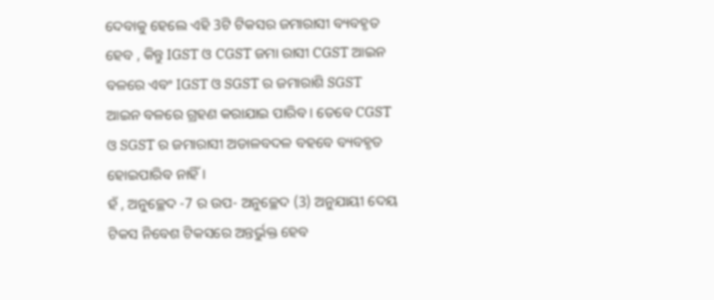ଦେବାକୁ ହେଲେ ଏହି 3ଟି ଟିକସର ଜମାରାସୀ ବ୍ୟବହୃତ ହେବ , କିନ୍ତୁ IGST ଓ CGST ଜମା ରାସୀ CGST ଆଇନ ବଳରେ ଏବଂ IGST ଓ SGST ର ଜମାରାଶି SGST ଆଇନ ବଳରେ ଗ୍ରହଣ କରାଯାଇ ପାରିବ । ତେବେ CGST ଓ SGST ର ଜମାରାସୀ ଅଡାଳବଦଳ ବହବେ ବ୍ୟବହୃତ ହୋଇପାରିବ ନାହିଁ ।
ହଁ , ଅନୁଚ୍ଛେଦ -7 ର ଉପ- ଅନୁଚ୍ଛେଦ (3) ଅନୁଯାୟୀ ଦେୟ ଟିକସ ନିବେଶ ଟିକସରେ ଅନ୍ତର୍ଭୁକ୍ତ ହେବ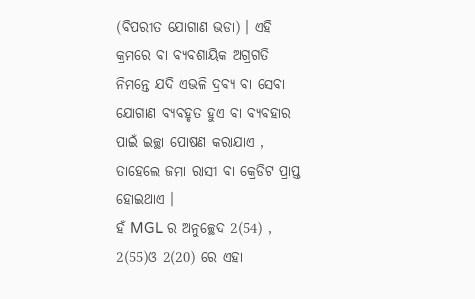(ବିପରୀତ ଯୋଗାଣ ଭଡା) । ଏହି କ୍ରମରେ ବା ବ୍ୟବଶାୟିକ ଅଗ୍ରଗତି ନିମନ୍ତେ ଯଦି ଏଭଳି ଦ୍ରବ୍ୟ ବା ସେବା ଯୋଗାଣ ବ୍ୟବହୃତ ହୁଏ ବା ବ୍ୟବହାର ପାଇଁ ଇଚ୍ଛା ପୋଷଣ କରାଯାଏ , ତାହେଲେ ଜମା ରାସୀ ବା କ୍ରେଡିଟ ପ୍ରାପ୍ତ ହୋଇଥାଏ ।
ହଁ MGL ର ଅନୁଚ୍ଛେଦ 2(54) , 2(55)ଓ 2(20) ରେ ଏହା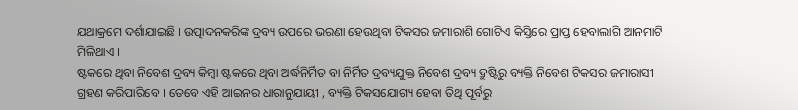ଯଥାକ୍ରମେ ଦର୍ଶାଯାଇଛି । ଉତ୍ପାଦନକରିଙ୍କ ଦ୍ରବ୍ୟ ଉପରେ ଭରଣା ହେଉଥିବା ଟିକସର ଜମାରାଶି ଗୋଟିଏ କିସ୍ତିରେ ପ୍ରାପ୍ତ ହେବାଲାଗି ଆନମାଟି ମିଳିଥାଏ ।
ଷ୍ଟକରେ ଥିବା ନିବେଶ ଦ୍ରବ୍ୟ କିମ୍ବା ଷ୍ଟକରେ ଥିବା ଅର୍ଦ୍ଧନିର୍ମିତ ବା ନିର୍ମିତ ଦ୍ରବ୍ୟଯୁକ୍ତ ନିବେଶ ଦ୍ରବ୍ୟ ଦ୍ରୁଷ୍ଟିରୁ ବ୍ୟକ୍ତି ନିବେଶ ଟିକସର ଜମାରାସୀ ଗ୍ରହଣ କରିପାରିବେ । ତେବେ ଏହି ଆଇନର ଧାରାନୁଯାୟୀ , ବ୍ୟକ୍ତି ଟିକସଯୋଗ୍ୟ ହେବା ତିଥି ପୂର୍ବରୁ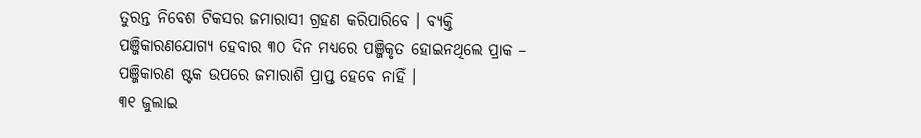ତୁରନ୍ତ ନିବେଶ ଟିକସର ଜମାରାସୀ ଗ୍ରହଣ କରିପାରିବେ । ବ୍ୟକ୍ତି ପଞ୍ଜିକାରଣଯୋଗ୍ୟ ହେବାର ୩୦ ଦିନ ମଧ୍ୟରେ ପଞ୍ଜିକୃତ ହୋଇନଥିଲେ ପ୍ରାକ – ପଞ୍ଜିକାରଣ ଷ୍ଟକ ଉପରେ ଜମାରାଶି ପ୍ରାପ୍ତ ହେବେ ନାହିଁ ।
୩୧ ଜୁଲାଇ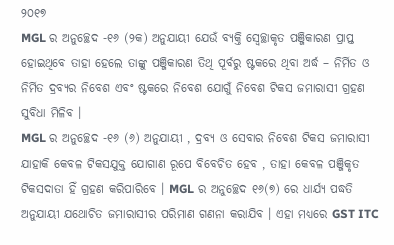୨୦୧୭
MGL ର ଅନୁଚ୍ଛେଦ -୧୬ (୨କ) ଅନୁଯାୟୀ ଯେଉଁ ବ୍ୟକ୍ତି ସ୍ଵେଚ୍ଛାକୃତ ପଞ୍ଜିକାରଣ ପ୍ରାପ୍ତ ହୋଇଥିବେ ତାହା ହେଲେ ତାଙ୍କୁ ପଞ୍ଜିକାରଣ ତିଥି ପୂର୍ବରୁ ଷ୍ଟକରେ ଥିବା ଅର୍ଦ୍ଧ – ନିର୍ମିତ ଓ ନିର୍ମିତ ଦ୍ରବ୍ୟର ନିବେଶ ଏବଂ ଷ୍ଟକରେ ନିବେଶ ଯୋଗୁଁ ନିବେଶ ଟିକସ ଜମାରାସୀ ଗ୍ରହଣ ସୁବିଧା ମିଳିବ ।
MGL ର ଅନୁଚ୍ଛେଦ -୧୬ (୬) ଅନୁଯାୟୀ , ଦ୍ରବ୍ୟ ଓ ସେବାର ନିବେଶ ଟିକସ ଜମାରାସୀ ଯାହାକି କେବଳ ଟିକସଯୁକ୍ତ ଯୋଗାଣ ରୂପେ ବିବେଚିତ ହେବ , ତାହା କେବଳ ପଞ୍ଜିକୃତ ଟିକସଦାତା ହିଁ ଗ୍ରହଣ କରିପାରିବେ । MGL ର ଅନୁଚ୍ଛେଦ ୧୬(୭) ରେ ଧାର୍ଯ୍ୟ ପଦ୍ଧତି ଅନୁଯାୟୀ ଯଥୋଚିତ ଜମାରାସୀର ପରିମାଣ ଗଣନା କରାଯିବ । ଏହା ମଧ୍ୟରେ GST ITC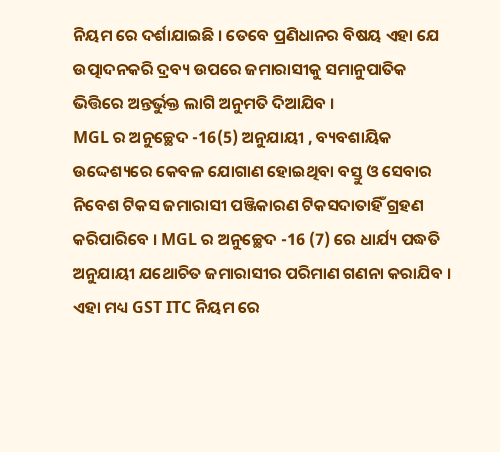ନିୟମ ରେ ଦର୍ଶାଯାଇଛି । ତେବେ ପ୍ରଣିଧାନର ବିଷୟ ଏହା ଯେ ଉତ୍ପାଦନକରି ଦ୍ରବ୍ୟ ଉପରେ ଜମାରାସୀକୁ ସମାନୁପାତିକ ଭିତ୍ତିରେ ଅନ୍ତର୍ଭୁକ୍ତ ଲାଗି ଅନୁମତି ଦିଆଯିବ ।
MGL ର ଅନୁଚ୍ଛେଦ -16(5) ଅନୁଯାୟୀ , ବ୍ୟବଶାୟିକ ଉଦ୍ଦେଶ୍ୟରେ କେବଳ ଯୋଗାଣ ହୋଇଥିବା ବସ୍ତୁ ଓ ସେବାର ନିବେଶ ଟିକସ ଜମାରାସୀ ପଞ୍ଜିକାରଣ ଟିକସଦାତାହିଁ ଗ୍ରହଣ କରିପାରିବେ । MGL ର ଅନୁଚ୍ଛେଦ -16 (7) ରେ ଧାର୍ଯ୍ୟ ପଦ୍ଧତି ଅନୁଯାୟୀ ଯଥୋଚିତ ଜମାରାସୀର ପରିମାଣ ଗଣନା କରାଯିବ । ଏହା ମଧ୍ୟ GST ITC ନିୟମ ରେ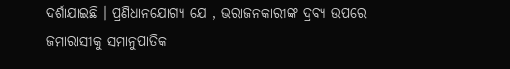ଦର୍ଶାଯାଇଛି । ପ୍ରଣିଧାନଯୋଗ୍ୟ ଯେ , ଭରାଜନକାରୀଙ୍କ ଦ୍ରବ୍ୟ ଉପରେ ଜମାରାସୀକୁ ସମାନୁପାତିକ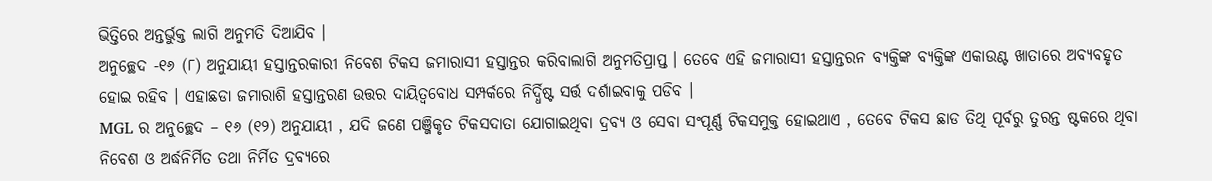ଭିତ୍ତିରେ ଅନ୍ତର୍ଭୁକ୍ତ ଲାଗି ଅନୁମତି ଦିଆଯିବ ।
ଅନୁଚ୍ଛେଦ -୧୬ (୮) ଅନୁଯାୟୀ ହସ୍ତାନ୍ତରକାରୀ ନିବେଶ ଟିକସ ଜମାରାସୀ ହସ୍ତାନ୍ତର କରିବାଲାଗି ଅନୁମତିପ୍ରାପ୍ତ । ତେବେ ଏହି ଜମାରାସୀ ହସ୍ତାନ୍ତରନ ବ୍ୟକ୍ତିଙ୍କ ବ୍ୟକ୍ତିଙ୍କ ଏକାଉଣ୍ଟ ଖାତାରେ ଅବ୍ୟବହୃତ ହୋଇ ରହିବ । ଏହାଛଡା ଜମାରାଶି ହସ୍ତାନ୍ତରଣ ଉତ୍ତର ଦାୟିତ୍ଵବୋଧ ସମ୍ପର୍କରେ ନିର୍ଦ୍ଧିଷ୍ଟ ସର୍ତ୍ତ ଦର୍ଶାଇବାକୁ ପଡିବ ।
MGL ର ଅନୁଚ୍ଛେଦ – ୧୬ (୧୨) ଅନୁଯାୟୀ , ଯଦି ଜଣେ ପଞ୍ଜିକୃତ ଟିକସଦାତା ଯୋଗାଇଥିବା ଦ୍ରବ୍ୟ ଓ ସେବା ସଂପୂର୍ଣ୍ଣ ଟିକସମୁକ୍ତ ହୋଇଥାଏ , ତେବେ ଟିକସ ଛାଡ ତିଥି ପୂର୍ବରୁ ତୁରନ୍ତ ଷ୍ଟକରେ ଥିବା ନିବେଶ ଓ ଅର୍ଦ୍ଧନିର୍ମିତ ତଥା ନିର୍ମିତ ଦ୍ରବ୍ୟରେ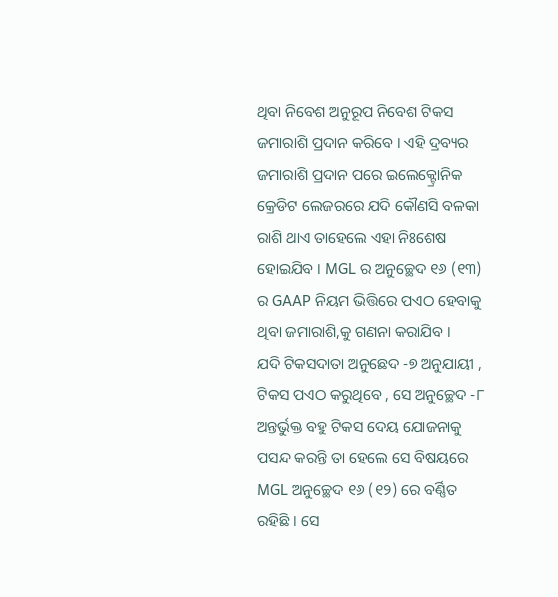ଥିବା ନିବେଶ ଅନୁରୂପ ନିବେଶ ଟିକସ ଜମାରାଶି ପ୍ରଦାନ କରିବେ । ଏହି ଦ୍ରବ୍ୟର ଜମାରାଶି ପ୍ରଦାନ ପରେ ଇଲେକ୍ଟ୍ରୋନିକ କ୍ରେଡିଟ ଲେଜରରେ ଯଦି କୌଣସି ବଳକା ରାଶି ଥାଏ ତାହେଲେ ଏହା ନିଃଶେଷ ହୋଇଯିବ । MGL ର ଅନୁଚ୍ଛେଦ ୧୬ (୧୩) ର GAAP ନିୟମ ଭିତ୍ତିରେ ପଏଠ ହେବାକୁ ଥିବା ଜମାରାଶି,କୁ ଗଣନା କରାଯିବ ।
ଯଦି ଟିକସଦାତା ଅନୁଛେଦ -୭ ଅନୁଯାୟୀ , ଟିକସ ପଏଠ କରୁଥିବେ , ସେ ଅନୁଚ୍ଛେଦ -୮ ଅନ୍ତର୍ଭୁକ୍ତ ବହୁ ଟିକସ ଦେୟ ଯୋଜନାକୁ ପସନ୍ଦ କରନ୍ତି ତା ହେଲେ ସେ ବିଷୟରେ MGL ଅନୁଚ୍ଛେଦ ୧୬ (୧୨) ରେ ବର୍ଣ୍ଣିତ ରହିଛି । ସେ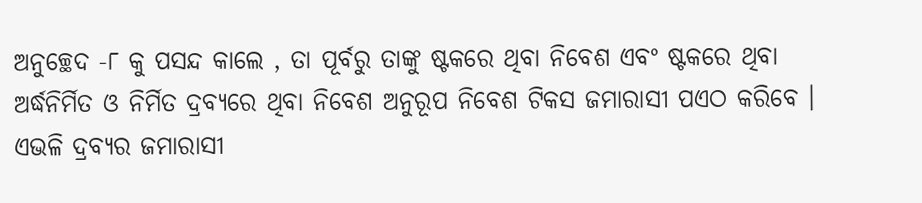ଅନୁଚ୍ଛେଦ -୮ କୁ ପସନ୍ଦ କାଲେ , ତା ପୂର୍ବରୁ ତାଙ୍କୁ ଷ୍ଟକରେ ଥିବା ନିବେଶ ଏବଂ ଷ୍ଟକରେ ଥିବା ଅର୍ଦ୍ଧନିର୍ମିତ ଓ ନିର୍ମିତ ଦ୍ରବ୍ୟରେ ଥିବା ନିବେଶ ଅନୁରୂପ ନିବେଶ ଟିକସ ଜମାରାସୀ ପଏଠ କରିବେ । ଏଭଳି ଦ୍ରବ୍ୟର ଜମାରାସୀ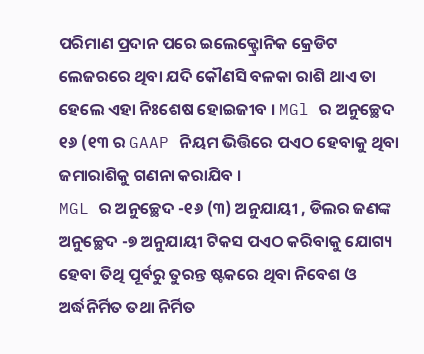ପରିମାଣ ପ୍ରଦାନ ପରେ ଇଲେକ୍ଟ୍ରୋନିକ କ୍ରେଡିଟ ଲେଜରରେ ଥିବା ଯଦି କୌଣସି ବଳକା ରାଶି ଥାଏ ତା ହେଲେ ଏହା ନିଃଶେଷ ହୋଇଜୀବ । MGl ର ଅନୁଚ୍ଛେଦ ୧୬ (୧୩ ର GAAP ନିୟମ ଭିତ୍ତିରେ ପଏଠ ହେବାକୁ ଥିବା ଜମାରାଶିକୁ ଗଣନା କରାଯିବ ।
MGL ର ଅନୁଚ୍ଛେଦ -୧୬ (୩) ଅନୁଯାୟୀ , ଡିଲର ଜଣଙ୍କ ଅନୁଚ୍ଛେଦ -୭ ଅନୁଯାୟୀ ଟିକସ ପଏଠ କରିବାକୁ ଯୋଗ୍ୟ ହେବା ତିଥି ପୂର୍ବରୁ ତୁରନ୍ତ ଷ୍ଟକରେ ଥିବା ନିବେଶ ଓ ଅର୍ଦ୍ଧନିର୍ମିତ ତଥା ନିର୍ମିତ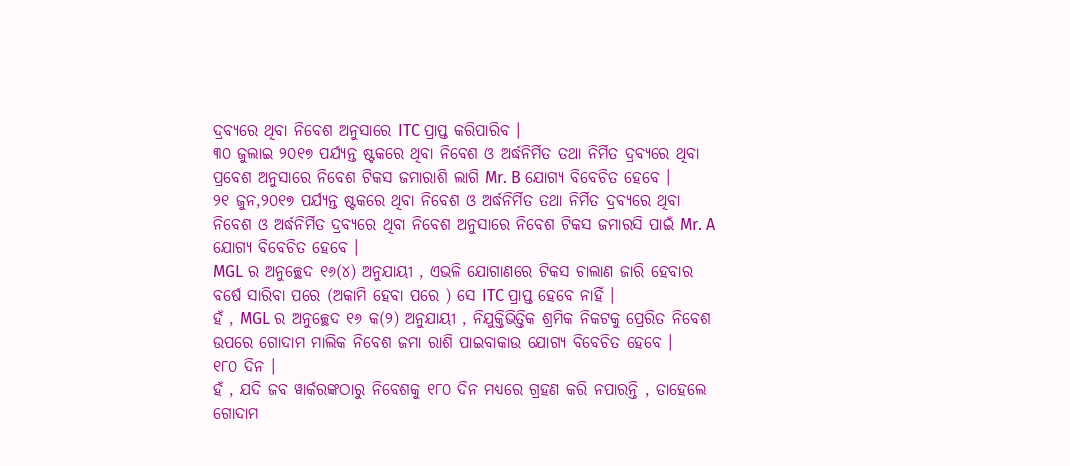ଦ୍ରବ୍ୟରେ ଥିବା ନିବେଶ ଅନୁସାରେ ITC ପ୍ରାପ୍ତ କରିପାରିବ ।
୩୦ ଜୁଲାଇ ୨୦୧୭ ପର୍ଯ୍ୟନ୍ତ ଷ୍ଟକରେ ଥିବା ନିବେଶ ଓ ଅର୍ଦ୍ଧନିର୍ମିତ ତଥା ନିର୍ମିତ ଦ୍ରବ୍ୟରେ ଥିବା ପ୍ରବେଶ ଅନୁସାରେ ନିବେଶ ଟିକସ ଜମାରାଶି ଲାଗି Mr. B ଯୋଗ୍ୟ ବିବେଚିତ ହେବେ ।
୨୧ ଜୁନ,୨୦୧୭ ପର୍ଯ୍ୟନ୍ତ ଷ୍ଟକରେ ଥିବା ନିବେଶ ଓ ଅର୍ଦ୍ଧନିର୍ମିତ ତଥା ନିର୍ମିତ ଦ୍ରବ୍ୟରେ ଥିବା ନିବେଶ ଓ ଅର୍ଦ୍ଧନିର୍ମିତ ଦ୍ରବ୍ୟରେ ଥିବା ନିବେଶ ଅନୁସାରେ ନିବେଶ ଟିକସ ଜମାରସି ପାଇଁ Mr. A ଯୋଗ୍ୟ ବିବେଚିତ ହେବେ ।
MGL ର ଅନୁଚ୍ଛେଦ ୧୬(୪) ଅନୁଯାୟୀ , ଏଭଳି ଯୋଗାଣରେ ଟିକସ ଚାଲାଣ ଜାରି ହେବାର ବର୍ଷେ ସାରିବା ପରେ (ଅକାମି ହେବା ପରେ ) ସେ ITC ପ୍ରାପ୍ତ ହେବେ ନାହିଁ ।
ହଁ , MGL ର ଅନୁଚ୍ଛେଦ ୧୬ କ(୨) ଅନୁଯାୟୀ , ନିଯୁକ୍ତିଭିତ୍ତିକ ଶ୍ରମିକ ନିକଟକୁ ପ୍ରେରିତ ନିବେଶ ଉପରେ ଗୋଦାମ ମାଲିକ ନିବେଶ ଜମା ରାଶି ପାଇବାକାଉ ଯୋଗ୍ୟ ବିବେଚିତ ହେବେ ।
୧୮୦ ଦିନ ।
ହଁ , ଯଦି ଜବ ୱାର୍କରଙ୍କଠାରୁ ନିବେଶକୁ ୧୮୦ ଦିନ ମଧ୍ୟରେ ଗ୍ରହଣ କରି ନପାରନ୍ତି , ତାହେଲେ ଗୋଦାମ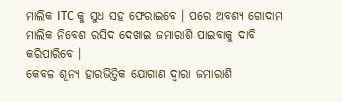ମାଲିକ ITC କୁ ସୁଧ ସହ ଫେରାଇବେ । ପରେ ଅବଶ୍ୟ ଗୋଦାମ ମାଲିକ ନିବେଶ ରସିଦ ଦେଖାଇ ଜମାରାଶି ପାଇବାକୁ ଦାବି କରିପାରିବେ ।
କେବଳ ଶୂନ୍ୟ ହାରଭିତ୍ତିକ ଯୋଗାଣ ଦ୍ଵାରା ଜମାରାଶି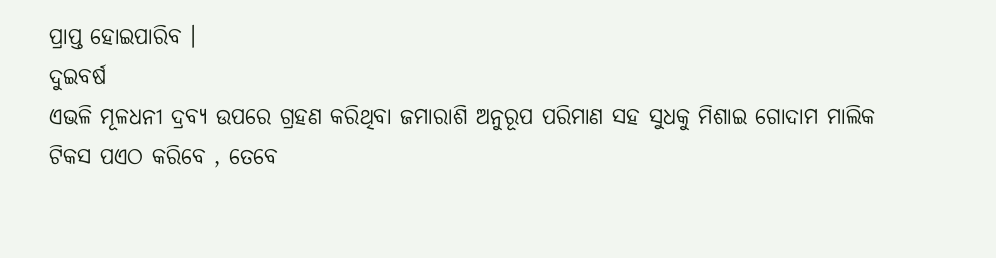ପ୍ରାପ୍ତ ହୋଇପାରିବ ।
ଦୁଇବର୍ଷ
ଏଭଳି ମୂଳଧନୀ ଦ୍ରବ୍ୟ ଉପରେ ଗ୍ରହଣ କରିଥିବା ଜମାରାଶି ଅନୁରୂପ ପରିମାଣ ସହ ସୁଧକୁ ମିଶାଇ ଗୋଦାମ ମାଲିକ ଟିକସ ପଏଠ କରିବେ , ତେବେ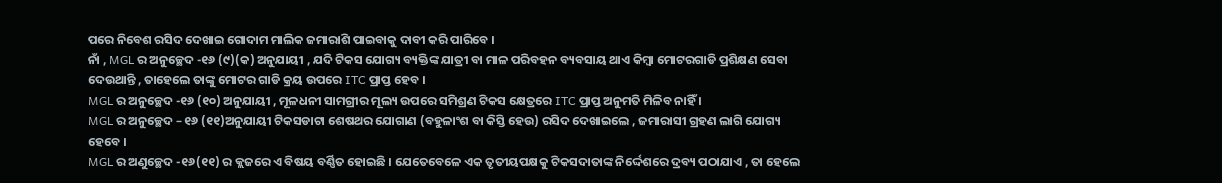ପରେ ନିବେଶ ରସିଦ ଦେଖାଇ ଗୋଦାମ ମାଲିକ ଜମାରାଶି ପାଇବାକୁ ଦାବୀ କରି ପାରିବେ ।
ନାଁ , MGL ର ଅନୁଚ୍ଛେଦ -୧୬ (୯)(କ) ଅନୁଯାୟୀ , ଯଦି ଟିକସ ଯୋଗ୍ୟ ବ୍ୟକ୍ତିଙ୍କ ଯାତ୍ରୀ ବା ମାଳ ପରିବହନ ବ୍ୟବସାୟ ଥାଏ କିମ୍ବା ମୋଟରଗାଡି ପ୍ରଶିକ୍ଷଣ ସେବା ଦେଉଥାନ୍ତି , ତାହେଲେ ତାଙ୍କୁ ମୋଟର ଗାଡି କ୍ରୟ ଉପରେ ITC ପ୍ରାପ୍ତ ହେବ ।
MGL ର ଅନୁଚ୍ଛେଦ -୧୬ (୧୦) ଅନୁଯାୟୀ , ମୂଳଧନୀ ସାମଗ୍ରୀର ମୂଲ୍ୟ ଉପରେ ସମିଶ୍ରଣ ଟିକସ କ୍ଷେତ୍ରରେ ITC ପ୍ରାପ୍ତ ଅନୁମତି ମିଳିବ ନାହିଁ ।
MGL ର ଅନୁଚ୍ଛେଦ – ୧୬ (୧୧)ଅନୁଯାୟୀ ଟିକସଡାଟା ଶେଷଥର ଯୋଗାଣ (ବହୁଳାଂଶ ବା କିସ୍ତି ହେଉ) ରସିଦ ଦେଖାଇଲେ , ଜମାରାସୀ ଗ୍ରହଣ ଲାଗି ଯୋଗ୍ୟ ହେବେ ।
MGL ର ଅଣୁଚ୍ଛେଦ -୧୬(୧୧) ର କ୍ଲଜରେ ଏ ବିଷୟ ବର୍ଣ୍ଣିତ ହୋଇଛି । ଯେତେବେଳେ ଏକ ତୃତୀୟପକ୍ଷକୁ ଟିକସଦାତାଙ୍କ ନିର୍ଦ୍ଦେଶରେ ଦ୍ରବ୍ୟ ପଠାଯାଏ , ତା ହେଲେ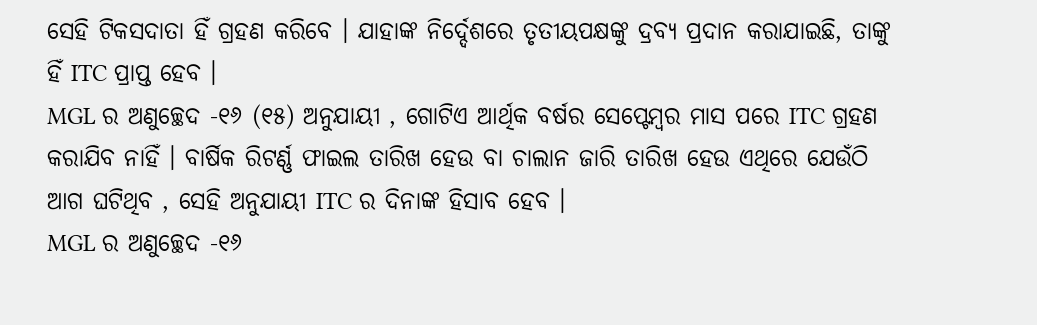ସେହି ଟିକସଦାତା ହିଁ ଗ୍ରହଣ କରିବେ । ଯାହାଙ୍କ ନିର୍ଦ୍ଦେଶରେ ତୃତୀୟପକ୍ଷଙ୍କୁ ଦ୍ରବ୍ୟ ପ୍ରଦାନ କରାଯାଇଛି, ତାଙ୍କୁ ହିଁ ITC ପ୍ରାପ୍ତ ହେବ ।
MGL ର ଅଣୁଚ୍ଛେଦ -୧୬ (୧୫) ଅନୁଯାୟୀ , ଗୋଟିଏ ଆର୍ଥିକ ବର୍ଷର ସେପ୍ଟେମ୍ବର ମାସ ପରେ ITC ଗ୍ରହଣ କରାଯିବ ନାହିଁ । ବାର୍ଷିକ ରିଟର୍ଣ୍ଣ ଫାଇଲ ତାରିଖ ହେଉ ବା ଚାଲାନ ଜାରି ତାରିଖ ହେଉ ଏଥିରେ ଯେଉଁଠି ଆଗ ଘଟିଥିବ , ସେହି ଅନୁଯାୟୀ ITC ର ଦିନାଙ୍କ ହିସାବ ହେବ ।
MGL ର ଅଣୁଚ୍ଛେଦ -୧୬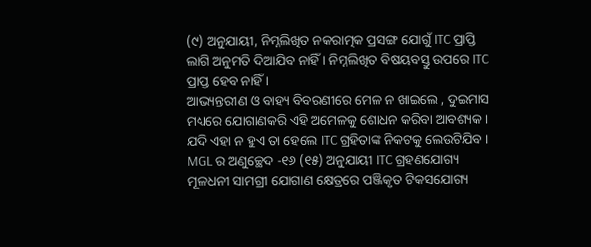(୯) ଅନୁଯାୟୀ, ନିମ୍ନଲିଖିତ ନକରାତ୍ମକ ପ୍ରସଙ୍ଗ ଯୋଗୁଁ ITC ପ୍ରାପ୍ତି ଲାଗି ଅନୁମତି ଦିଆଯିବ ନାହିଁ । ନିମ୍ନଲିଖିତ ବିଷୟବସ୍ତୁ ଉପରେ ITC ପ୍ରାପ୍ତ ହେବ ନାହିଁ ।
ଆଭ୍ୟନ୍ତରୀଣ ଓ ବାହ୍ୟ ବିବରଣୀରେ ମେଳ ନ ଖାଇଲେ , ଦୁଇମାସ ମଧ୍ୟରେ ଯୋଗାଣକରି ଏହି ଅମେଳକୁ ଶୋଧନ କରିବା ଆବଶ୍ୟକ । ଯଦି ଏହା ନ ହୁଏ ତା ହେଲେ ITC ଗ୍ରହିତାଙ୍କ ନିକଟକୁ ଲେଉଟିଯିବ ।
MGL ର ଅଣୁଚ୍ଛେଦ -୧୬ (୧୫) ଅନୁଯାୟୀ ITC ଗ୍ରହଣଯୋଗ୍ୟ ମୂଳଧନୀ ସାମଗ୍ରୀ ଯୋଗାଣ କ୍ଷେତ୍ରରେ ପଞ୍ଜିକୃତ ଟିକସଯୋଗ୍ୟ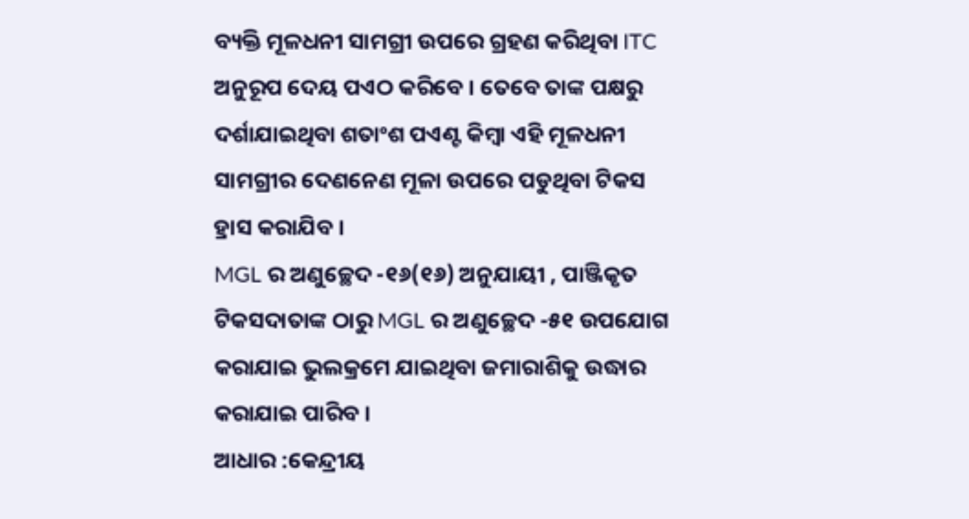ବ୍ୟକ୍ତି ମୂଳଧନୀ ସାମଗ୍ରୀ ଉପରେ ଗ୍ରହଣ କରିଥିବା ITC ଅନୁରୂପ ଦେୟ ପଏଠ କରିବେ । ତେବେ ତାଙ୍କ ପକ୍ଷରୁ ଦର୍ଶାଯାଇଥିବା ଶତାଂଶ ପଏଣ୍ଟ କିମ୍ବା ଏହି ମୂଳଧନୀ ସାମଗ୍ରୀର ଦେଣନେଣ ମୂଳା ଉପରେ ପଡୁଥିବା ଟିକସ ହ୍ରାସ କରାଯିବ ।
MGL ର ଅଣୁଚ୍ଛେଦ -୧୬(୧୬) ଅନୁଯାୟୀ , ପାଞ୍ଜିକୃତ ଟିକସଦାତାଙ୍କ ଠାରୁ MGL ର ଅଣୁଚ୍ଛେଦ -୫୧ ଉପଯୋଗ କରାଯାଇ ଭୁଲକ୍ରମେ ଯାଇଥିବା ଜମାରାଶିକୁ ଉଦ୍ଧାର କରାଯାଇ ପାରିବ ।
ଆଧାର :କେନ୍ଦ୍ରୀୟ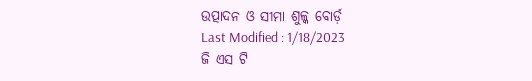ଉତ୍ପାଦନ ଓ ସୀମା ଶୁଳ୍କ ବୋର୍ଡ଼
Last Modified : 1/18/2023
ଜି ଏସ ଟି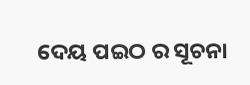ଦେୟ ପଇଠ ର ସୂଚନା